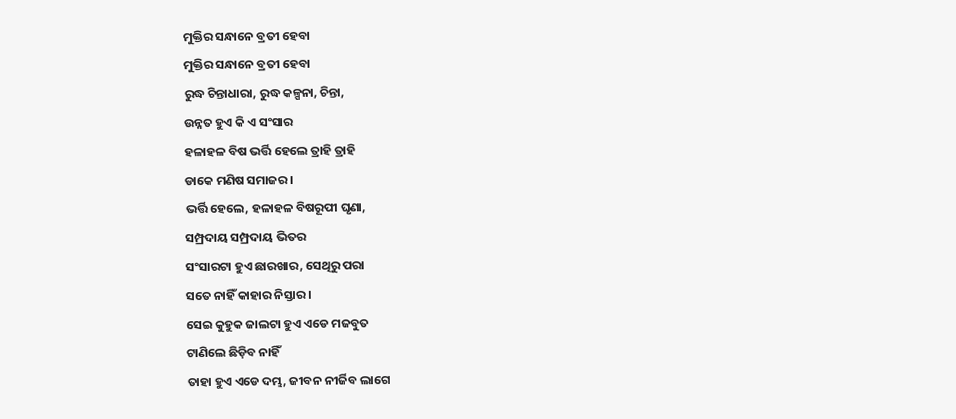ମୁକ୍ତିର ସନ୍ଧାନେ ବ୍ରତୀ ହେବା
ମୁକ୍ତିର ସନ୍ଧାନେ ବ୍ରତୀ ହେବା
ରୁଦ୍ଧ ଚିନ୍ତାଧାରା, ରୁଦ୍ଧ କଳ୍ପନା, ଚିନ୍ତା,
ଉନ୍ନତ ହୁଏ କି ଏ ସଂସାର
ହଳାହଳ ବିଷ ଭର୍ତ୍ତି ହେଲେ ତ୍ରାହି ତ୍ରାହି
ଡାକେ ମଣିଷ ସମାଜର ।
ଭର୍ତ୍ତି ହେଲେ, ହଳାହଳ ବିଷରୂପୀ ଘୃଣା,
ସମ୍ପ୍ରଦାୟ ସମ୍ପ୍ରଦାୟ ଭିତର
ସଂସାରଟା ହୁଏ ଛାରଖାର, ସେଥିରୁ ପରା
ସତେ ନାହିଁ କାହାର ନିସ୍ତାର ।
ସେଇ କୁହୁକ ଜାଲଟା ହୁଏ ଏଡେ ମଜବୁତ
ଟାଣିଲେ ଛିଡ଼ିବ ନାହିଁ
ତାହା ହୁଏ ଏଡେ ଦମ୍ଭ, ଜୀବନ ନୀର୍ଜିବ ଲାଗେ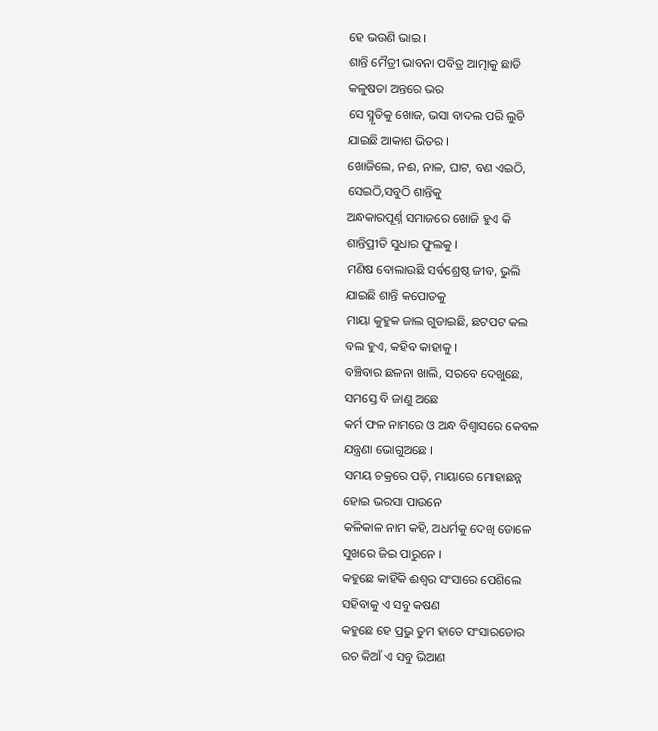ହେ ଭଉଣି ଭାଇ ।
ଶାନ୍ତି ମୈତ୍ରୀ ଭାବନା ପବିତ୍ର ଆତ୍ମାକୁ ଛାଡି
କଳୁଷତା ଅନ୍ତରେ ଭର
ସେ ସ୍ମୃତିକୁ ଖୋଜ, ଭସା ବାଦଲ ପରି ଲୁଚି
ଯାଇଛି ଆକାଶ ଭିତର ।
ଖୋଜିଲେ, ନଈ, ନାଳ, ଘାଟ, ବଣ ଏଇଠି,
ସେଇଠି,ସବୁଠି ଶାନ୍ତିକୁ
ଅନ୍ଧକାରପୂର୍ଣ୍ନ ସମାଜରେ ଖୋଜି ହୁଏ କି
ଶାନ୍ତିପ୍ରୀତି ସୁଧାର ଫୁଲକୁ ।
ମଣିଷ ବୋଲାଉଛି ସର୍ବଶ୍ରେଷ୍ଠ ଜୀବ, ଭୁଲି
ଯାଇଛି ଶାନ୍ତି କପୋତକୁ
ମାୟା କୁହୁକ ଜାଲ ଗୁଡାଇଛି, ଛଟପଟ କଲ
ବଲ ହୁଏ, କହିବ କାହାକୁ ।
ବଞ୍ଚିବାର ଛଳନା ଖାଲି, ସରବେ ଦେଖୁଛେ,
ସମସ୍ତେ ବି ଜାଣୁ ଅଛେ
କର୍ମ ଫଳ ନାମରେ ଓ ଅନ୍ଧ ବିଶ୍ୱାସରେ କେବଳ
ଯନ୍ତ୍ରଣା ଭୋଗୁଅଛେ ।
ସମୟ ଚକ୍ରରେ ପଡ଼ି, ମାୟାରେ ମୋହାଛନ୍ନ
ହୋଇ ଭରସା ପାଉନେ
କଳିକାଳ ନାମ କହି, ଅଧର୍ମକୁ ଦେଖି ଡୋଳେ
ସୁଖରେ ଜିଇ ପାରୁନେ ।
କହୁଛେ କାହିଁକି ଈଶ୍ବର ସଂସାରେ ପେଶିଲେ
ସହିବାକୁ ଏ ସବୁ କଷଣ
କହୁଛେ ହେ ପ୍ରଭୁ ତୁମ ହାତେ ସଂସାରଡୋର
ରଚ କିଆଁ ଏ ସବୁ ଭିଆଣ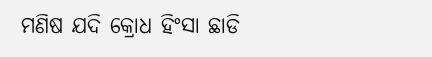ମଣିଷ ଯଦି କ୍ରୋଧ ହିଂସା ଛାଡି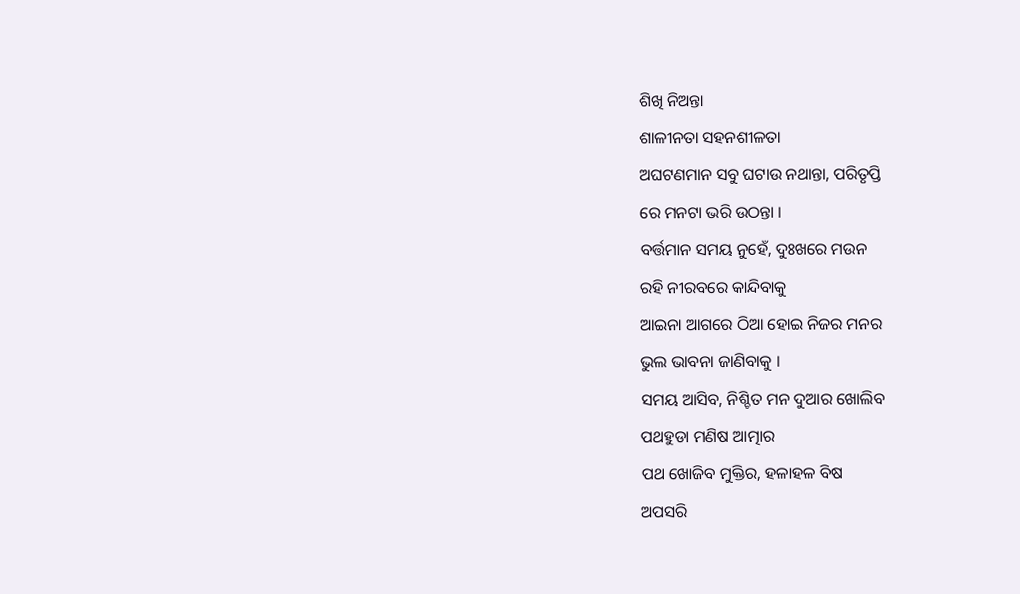ଶିଖି ନିଅନ୍ତା
ଶାଳୀନତା ସହନଶୀଳତା
ଅଘଟଣମାନ ସବୁ ଘଟାଉ ନଥାନ୍ତା, ପରିତୃପ୍ତି
ରେ ମନଟା ଭରି ଉଠନ୍ତା ।
ବର୍ତ୍ତମାନ ସମୟ ନୁହେଁ, ଦୁଃଖରେ ମଉନ
ରହି ନୀରବରେ କାନ୍ଦିବାକୁ
ଆଇନା ଆଗରେ ଠିଆ ହୋଇ ନିଜର ମନର
ଭୁଲ ଭାବନା ଜାଣିବାକୁ ।
ସମୟ ଆସିବ, ନିଶ୍ଚିତ ମନ ଦୁଆର ଖୋଲିବ
ପଥହୁଡା ମଣିଷ ଆତ୍ମାର
ପଥ ଖୋଜିବ ମୁକ୍ତିର, ହଳାହଳ ବିଷ
ଅପସରି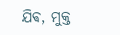ଯିଵ, ମୁକ୍ତ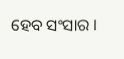ହେବ ସଂସାର ।